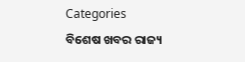Categories
ବିଶେଷ ଖବର ରାଜ୍ୟ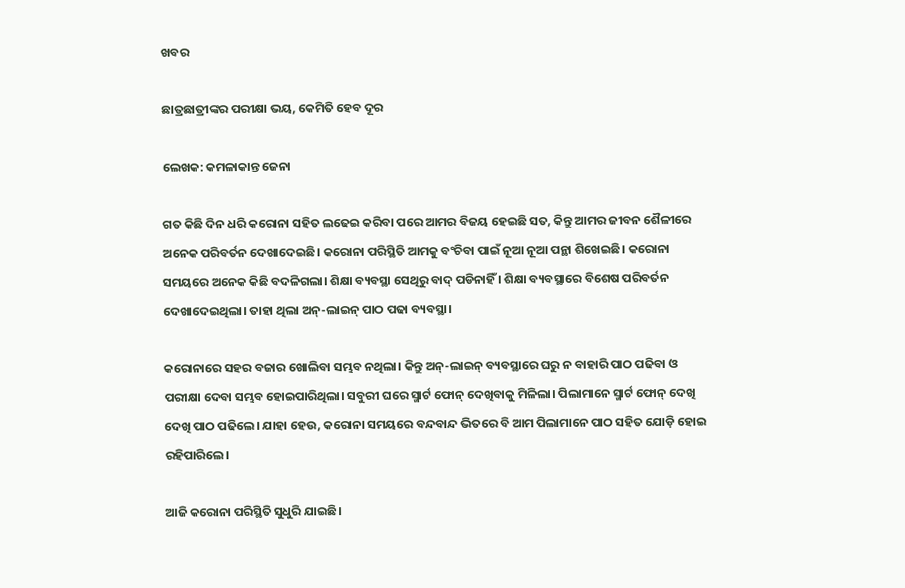ଖବର

ଛାତ୍ରଛାତ୍ରୀଙ୍କର ପରୀକ୍ଷା ଭୟ, କେମିତି ହେବ ଦୂର

ଲେଖକ: କମଳାକାନ୍ତ ଜେନା

ଗତ କିଛି ଦିନ ଧରି କରୋନା ସହିତ ଲଢେଇ କରିବା ପରେ ଆମର ବିଜୟ ହେଇଛି ସତ, କିନ୍ତୁ ଆମର ଜୀବନ ଶୈଳୀରେ ଅନେକ ପରିବର୍ତନ ଦେଖାଦେଇଛି। କରୋନା ପରିସ୍ଥିତି ଆମକୁ ବଂଚିବା ପାଇଁ ନୂଆ ନୂଆ ପନ୍ଥା ଶିଖେଇଛି। କରୋନା ସମୟରେ ଅନେକ କିଛି ବଦଳିଗଲା। ଶିକ୍ଷା ବ୍ୟବସ୍ଥା ସେଥିରୁ ବାଦ୍ ପଡିନାହିଁ । ଶିକ୍ଷା ବ୍ୟବସ୍ଥାରେ ବିଶେଷ ପରିବର୍ତନ ଦେଖାଦେଇଥିଲା। ତାହା ଥିଲା ଅନ୍‌-ଲାଇନ୍ ପାଠ ପଢା ବ୍ୟବସ୍ଥା।

କରୋନାରେ ସହର ବଜାର ଖୋଲିବା ସମ୍ଭବ ନଥିଲା। କିନ୍ତୁ ଅନ୍‌-ଲାଇନ୍ ବ୍ୟବସ୍ଥାରେ ଘରୁ ନ ବାହାରି ପାଠ ପଢିବା ଓ ପରୀକ୍ଷା ଦେବା ସମ୍ଭବ ହୋଇପାରିଥିଲା। ସବୁରୀ ଘରେ ସ୍ମାର୍ଟ ଫୋନ୍ ଦେଖିବାକୁ ମିଳିଲା। ପିଲାମାନେ ସ୍ମାର୍ଟ ଫୋନ୍ ଦେଖି ଦେଖି ପାଠ ପଢିଲେ। ଯାହା ହେଉ, କରୋନା ସମୟରେ ବନ୍ଦବାନ୍ଦ ଭିତରେ ବି ଆମ ପିଲାମାନେ ପାଠ ସହିତ ଯୋଡ଼ି ହୋଇ ରହିପାରିଲେ।

ଆଜି କରୋନା ପରିସ୍ଥିତି ସୁଧୁରି ଯାଇଛି।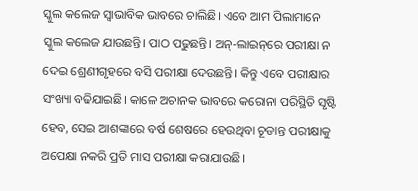ସ୍କୁଲ କଲେଜ ସ୍ୱାଭାବିକ ଭାବରେ ଚାଲିଛି। ଏବେ ଆମ ପିଲାମାନେ ସ୍କୁଲ କଲେଜ ଯାଉଛନ୍ତି। ପାଠ ପଢୁଛନ୍ତି। ଅନ୍‌-ଲାଇନ୍‌ରେ ପରୀକ୍ଷା ନ ଦେଇ ଶ୍ରେଣୀଗୃହରେ ବସି ପରୀକ୍ଷା ଦେଉଛନ୍ତି। କିନ୍ତୁ ଏବେ ପରୀକ୍ଷାର ସଂଖ୍ୟା ବଢିଯାଇଛି। କାଳେ ଅଚାନକ ଭାବରେ କରୋନା ପରିସ୍ଥିତି ସୃଷ୍ଟି ହେବ, ସେଇ ଆଶଙ୍କାରେ ବର୍ଷ ଶେଷରେ ହେଉଥିବା ଚୂଡାନ୍ତ ପରୀକ୍ଷାକୁ ଅପେକ୍ଷା ନକରି ପ୍ରତି ମାସ ପରୀକ୍ଷା କରାଯାଉଛି।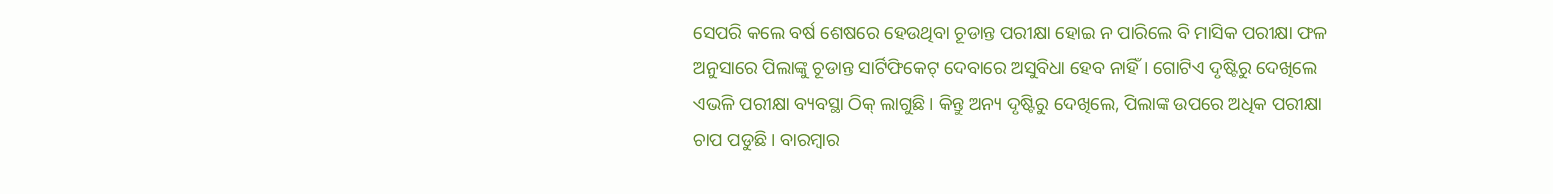ସେପରି କଲେ ବର୍ଷ ଶେଷରେ ହେଉଥିବା ଚୂଡାନ୍ତ ପରୀକ୍ଷା ହୋଇ ନ ପାରିଲେ ବି ମାସିକ ପରୀକ୍ଷା ଫଳ ଅନୁସାରେ ପିଲାଙ୍କୁ ଚୂଡାନ୍ତ ସାର୍ଟିଫିକେଟ୍ ଦେବାରେ ଅସୁବିଧା ହେବ ନାହିଁ। ଗୋଟିଏ ଦୃଷ୍ଟିରୁ ଦେଖିଲେ ଏଭଳି ପରୀକ୍ଷା ବ୍ୟବସ୍ଥା ଠିକ୍ ଲାଗୁଛି। କିନ୍ତୁ ଅନ୍ୟ ଦୃଷ୍ଟିରୁ ଦେଖିଲେ, ପିଲାଙ୍କ ଉପରେ ଅଧିକ ପରୀକ୍ଷା ଚାପ ପଡୁଛି। ବାରମ୍ବାର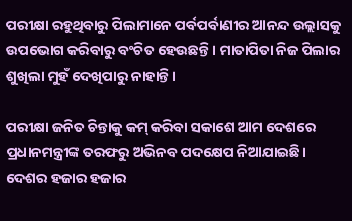ପରୀକ୍ଷା ରହୁଥିବାରୁ ପିଲାମାନେ ପର୍ବପର୍ବାଣୀର ଆନନ୍ଦ ଉଲ୍ଲାସକୁ ଉପଭୋଗ କରିବାରୁ ବଂଚିତ ହେଉଛନ୍ତି । ମାତାପିତା ନିଜ ପିଲାର ଶୁଖିଲା ମୁହଁ ଦେଖିପାରୁ ନାହାନ୍ତି।

ପରୀକ୍ଷା ଜନିତ ଚିନ୍ତାକୁ କମ୍ କରିବା ସକାଶେ ଆମ ଦେଶରେ ପ୍ରଧାନମନ୍ତ୍ରୀଙ୍କ ତରଫରୁ ଅଭିନବ ପଦକ୍ଷେପ ନିଆଯାଇଛି। ଦେଶର ହଜାର ହଜାର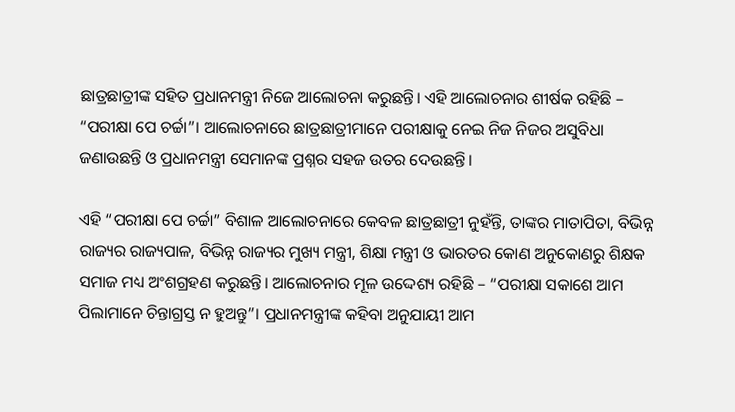ଛାତ୍ରଛାତ୍ରୀଙ୍କ ସହିତ ପ୍ରଧାନମନ୍ତ୍ରୀ ନିଜେ ଆଲୋଚନା କରୁଛନ୍ତି। ଏହି ଆଲୋଚନାର ଶୀର୍ଷକ ରହିଛି – “ପରୀକ୍ଷା ପେ ଚର୍ଚ୍ଚା”। ଆଲୋଚନାରେ ଛାତ୍ରଛାତ୍ରୀମାନେ ପରୀକ୍ଷାକୁ ନେଇ ନିଜ ନିଜର ଅସୁବିଧା ଜଣାଉଛନ୍ତି ଓ ପ୍ରଧାନମନ୍ତ୍ରୀ ସେମାନଙ୍କ ପ୍ରଶ୍ନର ସହଜ ଉତର ଦେଉଛନ୍ତି।

ଏହି “ପରୀକ୍ଷା ପେ ଚର୍ଚ୍ଚା” ବିଶାଳ ଆଲୋଚନାରେ କେବଳ ଛାତ୍ରଛାତ୍ରୀ ନୁହଁନ୍ତି, ତାଙ୍କର ମାତାପିତା, ବିଭିନ୍ନ ରାଜ୍ୟର ରାଜ୍ୟପାଳ, ବିଭିନ୍ନ ରାଜ୍ୟର ମୁଖ୍ୟ ମନ୍ତ୍ରୀ, ଶିକ୍ଷା ମନ୍ତ୍ରୀ ଓ ଭାରତର କୋଣ ଅନୁକୋଣରୁ ଶିକ୍ଷକ ସମାଜ ମଧ୍ୟ ଅଂଶଗ୍ରହଣ କରୁଛନ୍ତି। ଆଲୋଚନାର ମୂଳ ଉଦ୍ଦେଶ୍ୟ ରହିଛି – “ପରୀକ୍ଷା ସକାଶେ ଆମ ପିଲାମାନେ ଚିନ୍ତାଗ୍ରସ୍ତ ନ ହୁଅନ୍ତୁ”। ପ୍ରଧାନମନ୍ତ୍ରୀଙ୍କ କହିବା ଅନୁଯାୟୀ ଆମ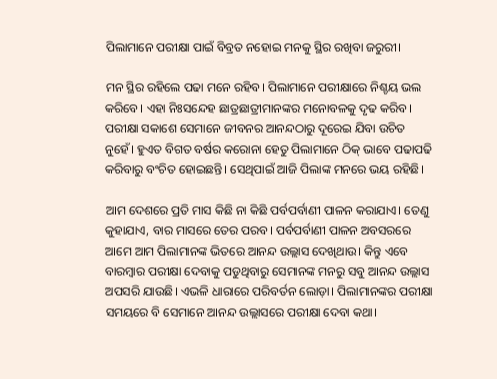ପିଲାମାନେ ପରୀକ୍ଷା ପାଇଁ ବିବ୍ରତ ନହୋଇ ମନକୁ ସ୍ଥିର ରଖିବା ଜରୁରୀ।

ମନ ସ୍ଥିର ରହିଲେ ପଢା ମନେ ରହିବ। ପିଲାମାନେ ପରୀକ୍ଷାରେ ନିଶ୍ଚୟ ଭଲ କରିବେ। ଏହା ନିଃସନ୍ଦେହ ଛାତ୍ରଛାତ୍ରୀମାନଙ୍କର ମନୋବଳକୁ ଦୃଢ କରିବ। ପରୀକ୍ଷା ସକାଶେ ସେମାନେ ଜୀବନର ଆନନ୍ଦଠାରୁ ଦୂରେଇ ଯିବା ଉଚିତ ନୁହେଁ। ହୁଏତ ବିଗତ ବର୍ଷର କରୋନା ହେତୁ ପିଲାମାନେ ଠିକ୍ ଭାବେ ପଢାପଢି କରିବାରୁ ବଂଚିତ ହୋଇଛନ୍ତି। ସେଥିପାଇଁ ଆଜି ପିଲାଙ୍କ ମନରେ ଭୟ ରହିଛି।

ଆମ ଦେଶରେ ପ୍ରତି ମାସ କିଛି ନା କିଛି ପର୍ବପର୍ବାଣୀ ପାଳନ କରାଯାଏ। ତେଣୁ କୁହାଯାଏ, ବାର ମାସରେ ତେର ପରବ। ପର୍ବପର୍ବାଣୀ ପାଳନ ଅବସରରେ ଆମେ ଆମ ପିଲାମାନଙ୍କ ଭିତରେ ଆନନ୍ଦ ଉଲ୍ଲାସ ଦେଖିଥାଉ। କିନ୍ତୁ ଏବେ ବାରମ୍ବାର ପରୀକ୍ଷା ଦେବାକୁ ପଡୁଥିବାରୁ ସେମାନଙ୍କ ମନରୁ ସବୁ ଆନନ୍ଦ ଉଲ୍ଲାସ ଅପସରି ଯାଉଛି। ଏଭଳି ଧାରାରେ ପରିବର୍ତନ ଲୋଡ଼ା। ପିଲାମାନଙ୍କର ପରୀକ୍ଷା ସମୟରେ ବି ସେମାନେ ଆନନ୍ଦ ଉଲ୍ଲାସରେ ପରୀକ୍ଷା ଦେବା କଥା।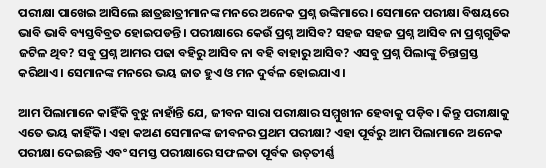ପରୀକ୍ଷା ପାଖେଇ ଆସିଲେ ଛାତ୍ରଛାତ୍ରୀମାନଙ୍କ ମନରେ ଅନେକ ପ୍ରଶ୍ନ ଉଙ୍କିମାରେ। ସେମାନେ ପରୀକ୍ଷା ବିଷୟରେ ଭାବି ଭାବି ବ୍ୟସ୍ତବିବ୍ରତ ହୋଇପଡନ୍ତି। ପରୀକ୍ଷାରେ କେଉଁ ପ୍ରଶ୍ନ ଆସିବ? ସହଜ ସହଜ ପ୍ରଶ୍ନ ଆସିବ ନା ପ୍ରଶ୍ନଗୁଡିକ ଜଟିଳ ଥିବ? ସବୁ ପ୍ରଶ୍ନ ଆମର ପଢା ବହିରୁ ଆସିବ ନା ବହି ବାହାରୁ ଆସିବ? ଏସବୁ ପ୍ରଶ୍ନ ପିଲାଙ୍କୁ ଚିନ୍ତାଗ୍ରସ୍ତ କରିଥାଏ। ସେମାନଙ୍କ ମନରେ ଭୟ ଜାତ ହୁଏ ଓ ମନ ଦୁର୍ବଳ ହୋଇଯାଏ।

ଆମ ପିଲାମାନେ କାହିଁକି ବୁଝୁ ନାହାଁନ୍ତି ଯେ, ଜୀବନ ସାରା ପରୀକ୍ଷାର ସମ୍ମୁଖୀନ ହେବାକୁ ପଡ଼ିବ। କିନ୍ତୁ ପରୀକ୍ଷାକୁ ଏତେ ଭୟ କାହିଁକି। ଏହା କଅଣ ସେମାନଙ୍କ ଜୀବନର ପ୍ରଥମ ପରୀକ୍ଷା? ଏହା ପୂର୍ବରୁ ଆମ ପିଲାମାନେ ଅନେକ ପରୀକ୍ଷା ଦେଇଛନ୍ତି ଏବଂ ସମସ୍ତ ପରୀକ୍ଷାରେ ସଫଳତା ପୂର୍ବକ ଉତ୍‌ତୀର୍ଣ୍ଣ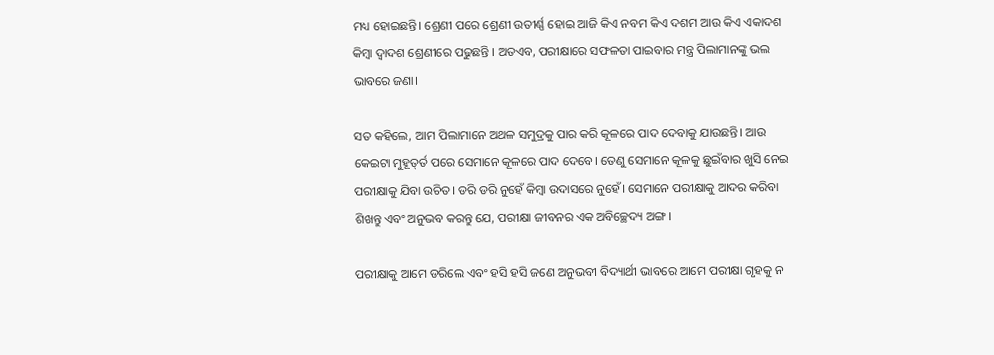ମଧ୍ୟ ହୋଇଛନ୍ତି। ଶ୍ରେଣୀ ପରେ ଶ୍ରେଣୀ ଉତୀର୍ଣ୍ଣ ହୋଇ ଆଜି କିଏ ନବମ କିଏ ଦଶମ ଆଉ କିଏ ଏକାଦଶ କିମ୍ବା ଦ୍ୱାଦଶ ଶ୍ରେଣୀରେ ପଢୁଛନ୍ତି । ଅତଏବ, ପରୀକ୍ଷାରେ ସଫଳତା ପାଇବାର ମନ୍ତ୍ର ପିଲାମାନଙ୍କୁ ଭଲ ଭାବରେ ଜଣା।

ସତ କହିଲେ, ଆମ ପିଲାମାନେ ଅଥଳ ସମୁଦ୍ରକୁ ପାର କରି କୂଳରେ ପାଦ ଦେବାକୁ ଯାଉଛନ୍ତି। ଆଉ କେଇଟା ମୁହୂତ୍‌ର୍ତ ପରେ ସେମାନେ କୂଳରେ ପାଦ ଦେବେ। ତେଣୁ ସେମାନେ କୂଳକୁ ଛୁଇଁବାର ଖୁସି ନେଇ ପରୀକ୍ଷାକୁ ଯିବା ଉଚିତ। ଡରି ଡରି ନୁହେଁ କିମ୍ବା ଉଦାସରେ ନୁହେଁ। ସେମାନେ ପରୀକ୍ଷାକୁ ଆଦର କରିବା ଶିଖନ୍ତୁ ଏବଂ ଅନୁଭବ କରନ୍ତୁ ଯେ, ପରୀକ୍ଷା ଜୀବନର ଏକ ଅବିଚ୍ଛେଦ୍ୟ ଅଙ୍ଗ।

ପରୀକ୍ଷାକୁ ଆମେ ଡରିଲେ ଏବଂ ହସି ହସି ଜଣେ ଅନୁଭବୀ ବିଦ୍ୟାର୍ଥୀ ଭାବରେ ଆମେ ପରୀକ୍ଷା ଗୃହକୁ ନ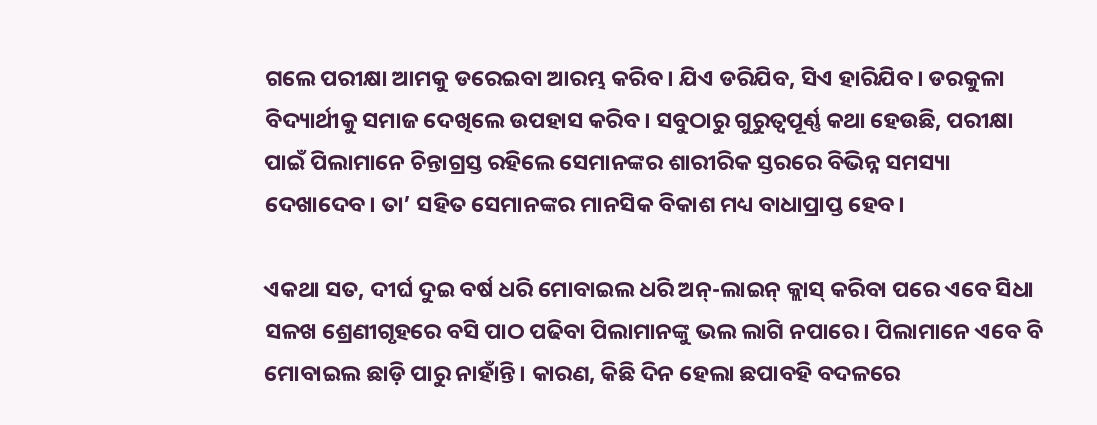ଗଲେ ପରୀକ୍ଷା ଆମକୁ ଡରେଇବା ଆରମ୍ଭ କରିବ। ଯିଏ ଡରିଯିବ, ସିଏ ହାରିଯିବ। ଡରକୁଳା ବିଦ୍ୟାର୍ଥୀକୁ ସମାଜ ଦେଖିଲେ ଉପହାସ କରିବ। ସବୁଠାରୁ ଗୁରୁତ୍ୱପୂର୍ଣ୍ଣ କଥା ହେଉଛି, ପରୀକ୍ଷା ପାଇଁ ପିଲାମାନେ ଚିନ୍ତାଗ୍ରସ୍ତ ରହିଲେ ସେମାନଙ୍କର ଶାରୀରିକ ସ୍ତରରେ ବିଭିନ୍ନ ସମସ୍ୟା ଦେଖାଦେବ। ତା’ ସହିତ ସେମାନଙ୍କର ମାନସିକ ବିକାଶ ମଧ୍ୟ ବାଧାପ୍ରାପ୍ତ ହେବ।

ଏକଥା ସତ, ଦୀର୍ଘ ଦୁଇ ବର୍ଷ ଧରି ମୋବାଇଲ ଧରି ଅନ୍‌-ଲାଇନ୍ କ୍ଲାସ୍ କରିବା ପରେ ଏବେ ସିଧା ସଳଖ ଶ୍ରେଣୀଗୃହରେ ବସି ପାଠ ପଢିବା ପିଲାମାନଙ୍କୁ ଭଲ ଲାଗି ନପାରେ। ପିଲାମାନେ ଏବେ ବି ମୋବାଇଲ ଛାଡ଼ି ପାରୁ ନାହାଁନ୍ତି। କାରଣ, କିଛି ଦିନ ହେଲା ଛପାବହି ବଦଳରେ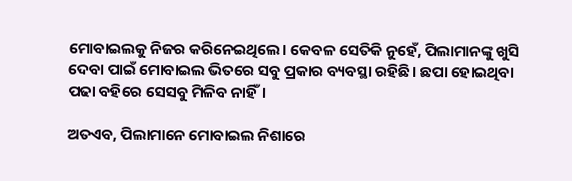ମୋବାଇଲକୁ ନିଜର କରିନେଇଥିଲେ। କେବଳ ସେତିକି ନୁହେଁ, ପିଲାମାନଙ୍କୁ ଖୁସି ଦେବା ପାଇଁ ମୋବାଇଲ ଭିତରେ ସବୁ ପ୍ରକାର ବ୍ୟବସ୍ଥା ରହିଛି। ଛପା ହୋଇଥିବା ପଢା ବହିରେ ସେସବୁ ମିଳିବ ନାହିଁ।

ଅତଏବ, ପିଲାମାନେ ମୋବାଇଲ ନିଶାରେ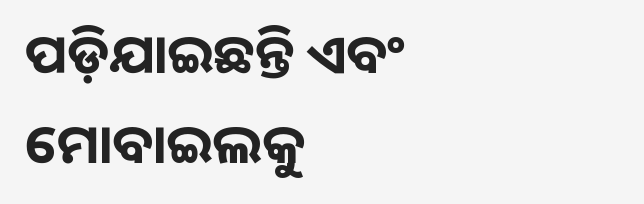ପଡ଼ିଯାଇଛନ୍ତି ଏବଂ ମୋବାଇଲକୁ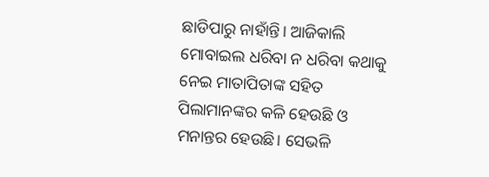ଛାଡିପାରୁ ନାହାଁନ୍ତି। ଆଜିକାଲି ମୋବାଇଲ ଧରିବା ନ ଧରିବା କଥାକୁ ନେଇ ମାତାପିତାଙ୍କ ସହିତ ପିଲାମାନଙ୍କର କଳି ହେଉଛି ଓ ମନାନ୍ତର ହେଉଛି। ସେଭଳି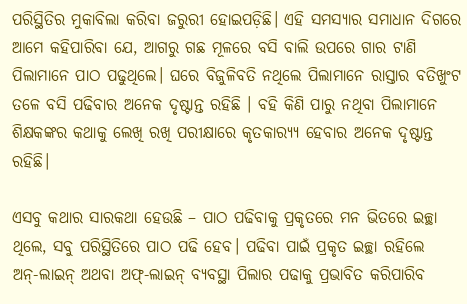ପରିସ୍ଥିତିର ମୁକାବିଲା କରିବା ଜରୁରୀ ହୋଇପଡ଼ିଛି। ଏହି ସମସ୍ୟାର ସମାଧାନ ଦିଗରେ ଆମେ କହିପାରିବା ଯେ, ଆଗରୁ ଗଛ ମୂଳରେ ବସି ବାଲି ଉପରେ ଗାର ଟାଣି ପିଲାମାନେ ପାଠ ପଢୁଥିଲେ। ଘରେ ବିଜୁଳିବତି ନଥିଲେ ପିଲାମାନେ ରାସ୍ତାର ବତିଖୁଂଟ ତଳେ ବସି ପଢିବାର ଅନେକ ଦୃଷ୍ଟାନ୍ତ ରହିଛି । ବହି କିଣି ପାରୁ ନଥିବା ପିଲାମାନେ ଶିକ୍ଷକଙ୍କର କଥାକୁ ଲେଖି ରଖି ପରୀକ୍ଷାରେ କୃତକାର‌୍ୟ୍ୟ ହେବାର ଅନେକ ଦୃଷ୍ଟାନ୍ତ ରହିଛି।

ଏସବୁ କଥାର ସାରକଥା ହେଉଛି – ପାଠ ପଢିବାକୁ ପ୍ରକୃତରେ ମନ ଭିତରେ ଇଚ୍ଛା ଥିଲେ, ସବୁ ପରିସ୍ଥିତିରେ ପାଠ ପଢି ହେବ। ପଢିବା ପାଇଁ ପ୍ରକୃତ ଇଚ୍ଛା ରହିଲେ ଅନ୍‌-ଲାଇନ୍ ଅଥବା ଅଫ୍‌-ଲାଇନ୍ ବ୍ୟବସ୍ଥା ପିଲାର ପଢାକୁ ପ୍ରଭାବିତ କରିପାରିବ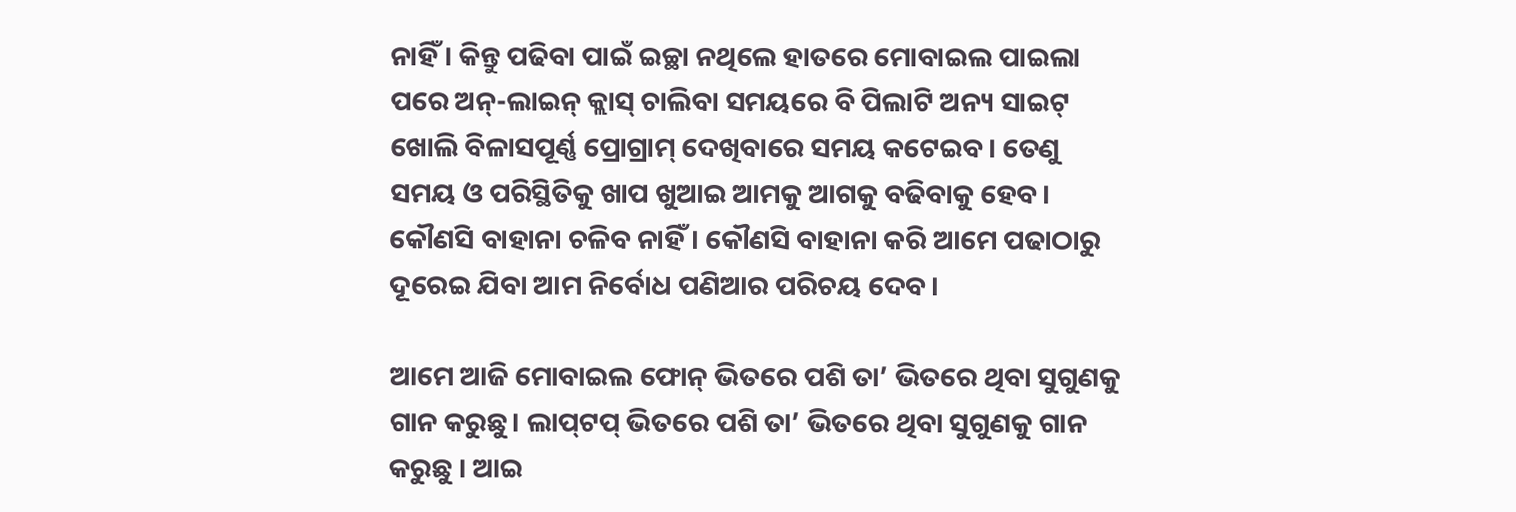ନାହିଁ। କିନ୍ତୁ ପଢିବା ପାଇଁ ଇଚ୍ଛା ନଥିଲେ ହାତରେ ମୋବାଇଲ ପାଇଲା ପରେ ଅନ୍‌-ଲାଇନ୍ କ୍ଲାସ୍ ଚାଲିବା ସମୟରେ ବି ପିଲାଟି ଅନ୍ୟ ସାଇଟ୍ ଖୋଲି ବିଳାସପୂର୍ଣ୍ଣ ପ୍ରୋଗ୍ରାମ୍ ଦେଖିବାରେ ସମୟ କଟେଇବ। ତେଣୁ ସମୟ ଓ ପରିସ୍ଥିତିକୁ ଖାପ ଖୁଆଇ ଆମକୁ ଆଗକୁ ବଢିବାକୁ ହେବ। କୌଣସି ବାହାନା ଚଳିବ ନାହିଁ। କୌଣସି ବାହାନା କରି ଆମେ ପଢାଠାରୁ ଦୂରେଇ ଯିବା ଆମ ନିର୍ବୋଧ ପଣିଆର ପରିଚୟ ଦେବ।

ଆମେ ଆଜି ମୋବାଇଲ ଫୋନ୍ ଭିତରେ ପଶି ତା’ ଭିତରେ ଥିବା ସୁଗୁଣକୁ ଗାନ କରୁଛୁ। ଲାପ୍‌ଟପ୍ ଭିତରେ ପଶି ତା’ ଭିତରେ ଥିବା ସୁଗୁଣକୁ ଗାନ କରୁଛୁ । ଆଇ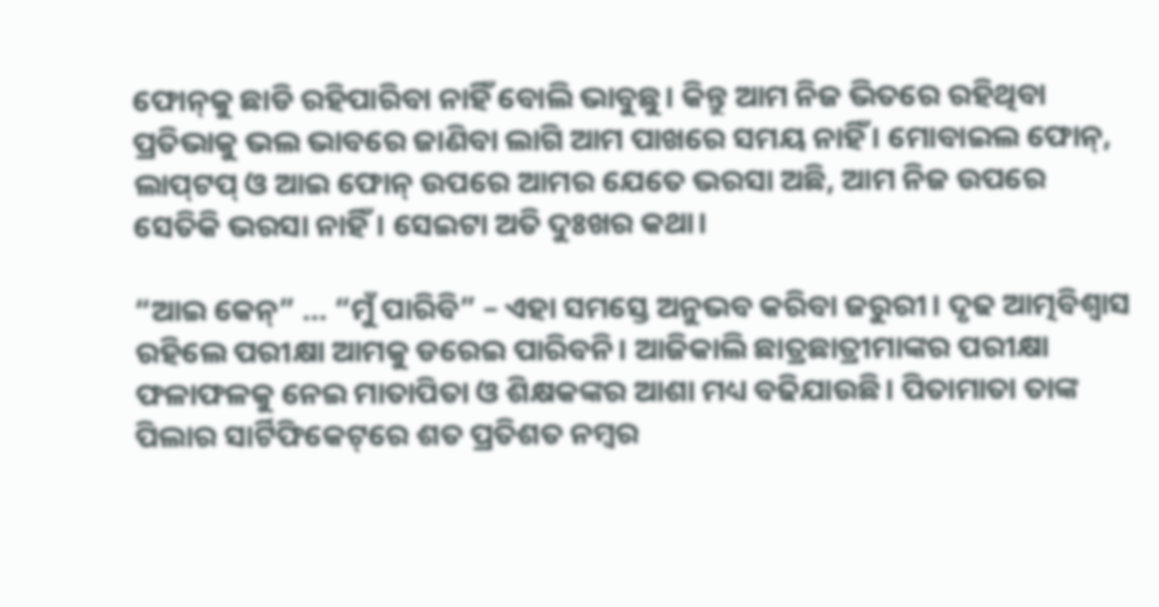ଫୋନ୍‌କୁ ଛାଡି ରହିପାରିବା ନାହିଁ ବୋଲି ଭାବୁଛୁ। କିନ୍ତୁ ଆମ ନିଜ ଭିତରେ ରହିଥିବା ପ୍ରତିଭାକୁ ଭଲ ଭାବରେ ଜାଣିବା ଲାଗି ଆମ ପାଖରେ ସମୟ ନାହିଁ । ମୋବାଇଲ ଫୋନ୍‌, ଲାପ୍‌ଟପ୍ ଓ ଆଇ ଫୋନ୍ ଉପରେ ଆମର ଯେତେ ଭରସା ଅଛି, ଆମ ନିଜ ଉପରେ ସେତିକି ଭରସା ନାହିଁ। ସେଇଟା ଅତି ଦୁଃଖର କଥା।

“ଆଇ କେନ୍‌” … “ମୁଁ ପାରିବି” – ଏହା ସମସ୍ତେ ଅନୁଭବ କରିବା ଜରୁରୀ। ଦୃଢ ଆତ୍ମବିଶ୍ୱାସ ରହିଲେ ପରୀକ୍ଷା ଆମକୁ ଡରେଇ ପାରିବନି। ଆଜିକାଲି ଛାତ୍ରଛାତ୍ରୀମାଙ୍କର ପରୀକ୍ଷା ଫଳାଫଳକୁ ନେଇ ମାତାପିତା ଓ ଶିକ୍ଷକଙ୍କର ଆଶା ମଧ୍ୟ ବଢିଯାଉଛି। ପିତାମାତା ତାଙ୍କ ପିଲାର ସାର୍ଟିଫିକେଟ୍‌ରେ ଶତ ପ୍ରତିଶତ ନମ୍ବର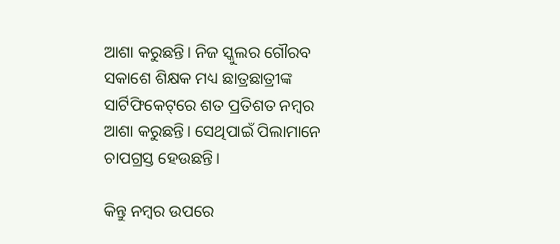ଆଶା କରୁଛନ୍ତି। ନିଜ ସ୍କୁଲର ଗୌରବ ସକାଶେ ଶିକ୍ଷକ ମଧ୍ୟ ଛାତ୍ରଛାତ୍ରୀଙ୍କ ସାର୍ଟିଫିକେଟ୍‌ରେ ଶତ ପ୍ରତିଶତ ନମ୍ବର ଆଶା କରୁଛନ୍ତି। ସେଥିପାଇଁ ପିଲାମାନେ ଚାପଗ୍ରସ୍ତ ହେଉଛନ୍ତି।

କିନ୍ତୁ ନମ୍ବର ଉପରେ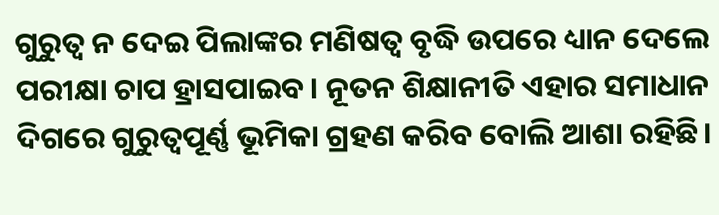ଗୁରୁତ୍ୱ ନ ଦେଇ ପିଲାଙ୍କର ମଣିଷତ୍ୱ ବୃଦ୍ଧି ଉପରେ ଧ୍ୟାନ ଦେଲେ ପରୀକ୍ଷା ଚାପ ହ୍ରାସପାଇବ। ନୂତନ ଶିକ୍ଷାନୀତି ଏହାର ସମାଧାନ ଦିଗରେ ଗୁରୁତ୍ୱପୂର୍ଣ୍ଣ ଭୂମିକା ଗ୍ରହଣ କରିବ ବୋଲି ଆଶା ରହିଛି।